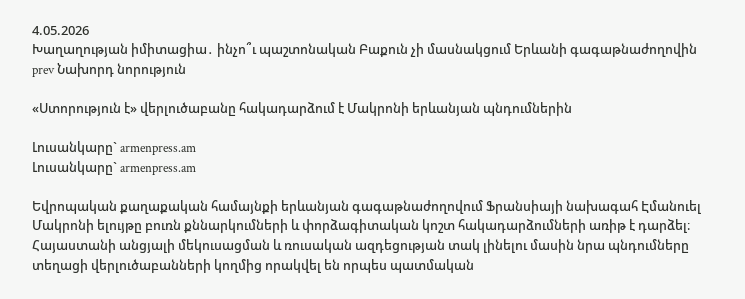4.05.2026
Խաղաղության իմիտացիա․ ինչո՞ւ պաշտոնական Բաքուն չի մասնակցում Երևանի գագաթնաժողովին
prev Նախորդ նորություն

«Ստորություն է» վերլուծաբանը հակադարձում է Մակրոնի երևանյան պնդումներին

Լուսանկարը` armenpress.am
Լուսանկարը` armenpress.am

Եվրոպական քաղաքական համայնքի երևանյան գագաթնաժողովում Ֆրանսիայի նախագահ Էմանուել Մակրոնի ելույթը բուռն քննարկումների և փորձագիտական կոշտ հակադարձումների առիթ է դարձել։ Հայաստանի անցյալի մեկուսացման և ռուսական ազդեցության տակ լինելու մասին նրա պնդումները տեղացի վերլուծաբանների կողմից որակվել են որպես պատմական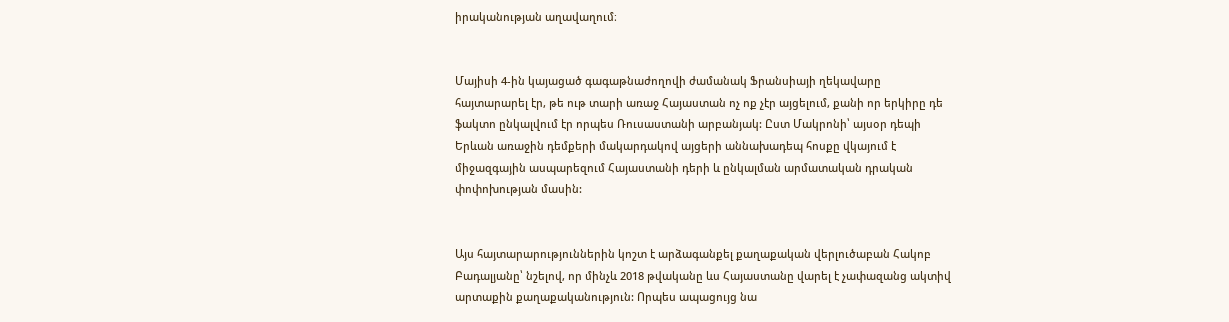իրականության աղավաղում։


Մայիսի 4-ին կայացած գագաթնաժողովի ժամանակ Ֆրանսիայի ղեկավարը հայտարարել էր, թե ութ տարի առաջ Հայաստան ոչ ոք չէր այցելում, քանի որ երկիրը դե ֆակտո ընկալվում էր որպես Ռուսաստանի արբանյակ: Ըստ Մակրոնի՝ այսօր դեպի Երևան առաջին դեմքերի մակարդակով այցերի աննախադեպ հոսքը վկայում է միջազգային ասպարեզում Հայաստանի դերի և ընկալման արմատական դրական փոփոխության մասին:


Այս հայտարարություններին կոշտ է արձագանքել քաղաքական վերլուծաբան Հակոբ Բադալյանը՝ նշելով, որ մինչև 2018 թվականը ևս Հայաստանը վարել է չափազանց ակտիվ արտաքին քաղաքականություն: Որպես ապացույց նա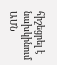հիշեցրել է նախկինում ԱՄՆ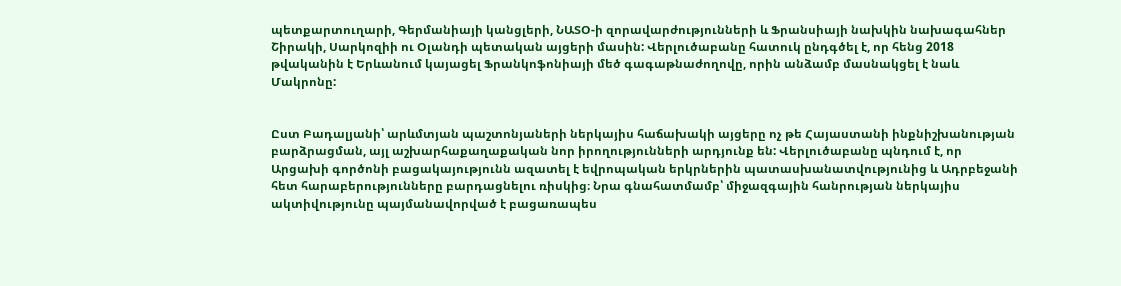պետքարտուղարի, Գերմանիայի կանցլերի, ՆԱՏՕ-ի զորավարժությունների և Ֆրանսիայի նախկին նախագահներ Շիրակի, Սարկոզիի ու Օլանդի պետական այցերի մասին: Վերլուծաբանը հատուկ ընդգծել է, որ հենց 2018 թվականին է Երևանում կայացել Ֆրանկոֆոնիայի մեծ գագաթնաժողովը, որին անձամբ մասնակցել է նաև Մակրոնը:


Ըստ Բադալյանի՝ արևմտյան պաշտոնյաների ներկայիս հաճախակի այցերը ոչ թե Հայաստանի ինքնիշխանության բարձրացման, այլ աշխարհաքաղաքական նոր իրողությունների արդյունք են: Վերլուծաբանը պնդում է, որ Արցախի գործոնի բացակայությունն ազատել է եվրոպական երկրներին պատասխանատվությունից և Ադրբեջանի հետ հարաբերությունները բարդացնելու ռիսկից։ Նրա գնահատմամբ՝ միջազգային հանրության ներկայիս ակտիվությունը պայմանավորված է բացառապես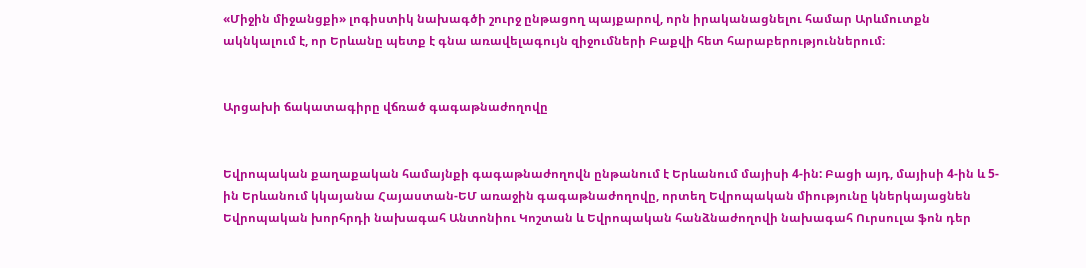«Միջին միջանցքի» լոգիստիկ նախագծի շուրջ ընթացող պայքարով, որն իրականացնելու համար Արևմուտքն ակնկալում է, որ Երևանը պետք է գնա առավելագույն զիջումների Բաքվի հետ հարաբերություններում։


Արցախի ճակատագիրը վճռած գագաթնաժողովը


Եվրոպական քաղաքական համայնքի գագաթնաժողովն ընթանում է Երևանում մայիսի 4-ին: Բացի այդ, մայիսի 4-ին և 5-ին Երևանում կկայանա Հայաստան-ԵՄ առաջին գագաթնաժողովը, որտեղ Եվրոպական միությունը կներկայացնեն Եվրոպական խորհրդի նախագահ Անտոնիու Կոշտան և Եվրոպական հանձնաժողովի նախագահ Ուրսուլա ֆոն դեր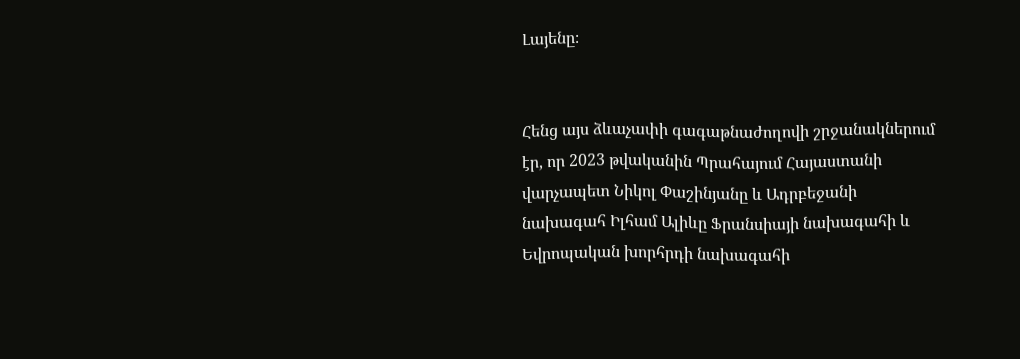Լայենը։


Հենց այս ձևաչափի գագաթնաժողովի շրջանակներում էր, որ 2023 թվականին Պրահայում Հայաստանի վարչապետ Նիկոլ Փաշինյանը և Ադրբեջանի նախագահ Իլհամ Ալիևը Ֆրանսիայի նախագահի և Եվրոպական խորհրդի նախագահի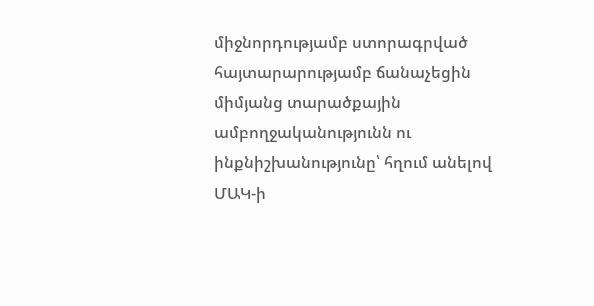միջնորդությամբ ստորագրված հայտարարությամբ ճանաչեցին միմյանց տարածքային ամբողջականությունն ու ինքնիշխանությունը՝ հղում անելով ՄԱԿ-ի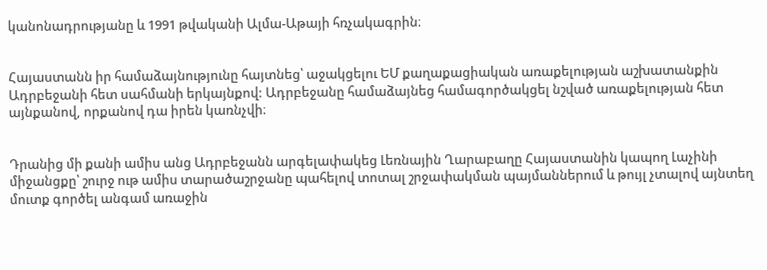կանոնադրությանը և 1991 թվականի Ալմա-Աթայի հռչակագրին։


Հայաստանն իր համաձայնությունը հայտնեց՝ աջակցելու ԵՄ քաղաքացիական առաքելության աշխատանքին Ադրբեջանի հետ սահմանի երկայնքով: Ադրբեջանը համաձայնեց համագործակցել նշված առաքելության հետ այնքանով, որքանով դա իրեն կառնչվի։


Դրանից մի քանի ամիս անց Ադրբեջանն արգելափակեց Լեռնային Ղարաբաղը Հայաստանին կապող Լաչինի միջանցքը՝ շուրջ ութ ամիս տարածաշրջանը պահելով տոտալ շրջափակման պայմաններում և թույլ չտալով այնտեղ մուտք գործել անգամ առաջին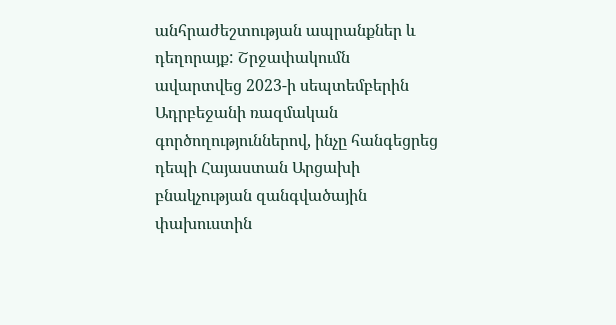անհրաժեշտության ապրանքներ և դեղորայք: Շրջափակումն ավարտվեց 2023-ի սեպտեմբերին Ադրբեջանի ռազմական գործողություններով, ինչը հանգեցրեց դեպի Հայաստան Արցախի բնակչության զանգվածային փախուստին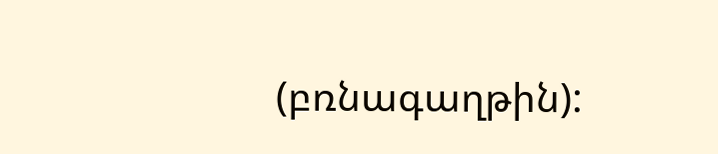(բռնագաղթին):